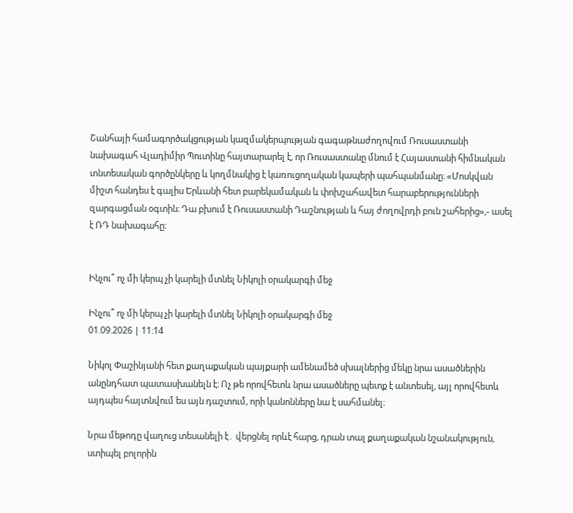Շանհայի համագործակցության կազմակերպության գագաթնաժողովում Ռուսաստանի նախագահ Վլադիմիր Պուտինը հայտարարել է, որ Ռուսաստանը մնում է Հայաստանի հիմնական տնտեսական գործընկերը և կողմնակից է կառուցողական կապերի պահպանմանը։ «Մոսկվան միշտ հանդես է գալիս Երևանի հետ բարեկամական և փոխշահավետ հարաբերությունների զարգացման օգտին։ Դա բխում է Ռուսաստանի Դաշնության և հայ ժողովրդի բուն շահերից»,- ասել է ՌԴ նախագահը։


Ինչու՞ ոչ մի կերպ չի կարելի մտնել Նիկոլի օրակարգի մեջ

Ինչու՞ ոչ մի կերպ չի կարելի մտնել Նիկոլի օրակարգի մեջ
01.09.2026 | 11:14

Նիկոլ Փաշինյանի հետ քաղաքական պայքարի ամենամեծ սխալներից մեկը նրա ասածներին անընդհատ պատասխանելն է։ Ոչ թե որովհետև նրա ասածները պետք է անտեսել, այլ որովհետև այդպես հայտնվում ես այն դաշտում, որի կանոնները նա է սահմանել։

Նրա մեթոդը վաղուց տեսանելի է․ վերցնել որևէ հարց, դրան տալ քաղաքական նշանակություն, ստիպել բոլորին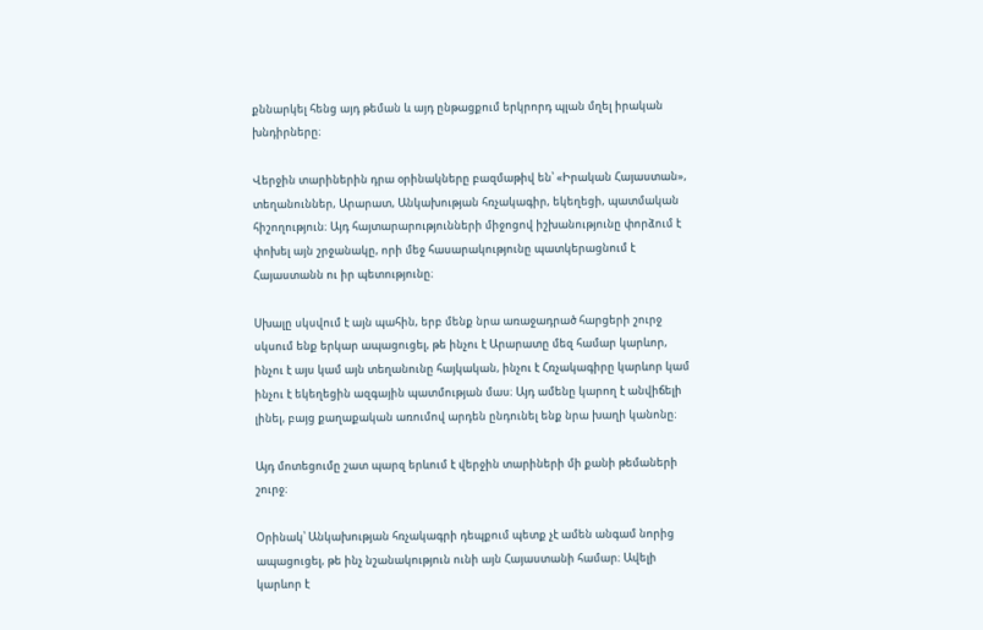քննարկել հենց այդ թեման և այդ ընթացքում երկրորդ պլան մղել իրական խնդիրները։

Վերջին տարիներին դրա օրինակները բազմաթիվ են՝ «Իրական Հայաստան», տեղանուններ, Արարատ, Անկախության հռչակագիր, եկեղեցի, պատմական հիշողություն։ Այդ հայտարարությունների միջոցով իշխանությունը փորձում է փոխել այն շրջանակը, որի մեջ հասարակությունը պատկերացնում է Հայաստանն ու իր պետությունը։

Սխալը սկսվում է այն պահին, երբ մենք նրա առաջադրած հարցերի շուրջ սկսում ենք երկար ապացուցել, թե ինչու է Արարատը մեզ համար կարևոր, ինչու է այս կամ այն տեղանունը հայկական, ինչու է Հռչակագիրը կարևոր կամ ինչու է եկեղեցին ազգային պատմության մաս։ Այդ ամենը կարող է անվիճելի լինել, բայց քաղաքական առումով արդեն ընդունել ենք նրա խաղի կանոնը։

Այդ մոտեցումը շատ պարզ երևում է վերջին տարիների մի քանի թեմաների շուրջ։

Օրինակ՝ Անկախության հռչակագրի դեպքում պետք չէ ամեն անգամ նորից ապացուցել, թե ինչ նշանակություն ունի այն Հայաստանի համար։ Ավելի կարևոր է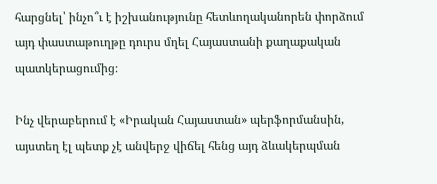հարցնել՝ ինչո՞ւ է իշխանությունը հետևողականորեն փորձում այդ փաստաթուղթը դուրս մղել Հայաստանի քաղաքական պատկերացումից։

Ինչ վերաբերում է «Իրական Հայաստան» պերֆորմանսին, այստեղ էլ պետք չէ անվերջ վիճել հենց այդ ձևակերպման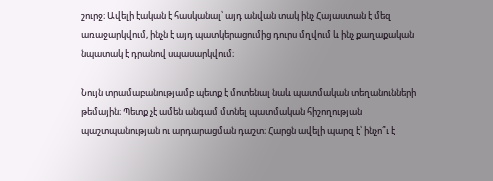շուրջ։ Ավելի էական է հասկանալ՝ այդ անվան տակ ինչ Հայաստան է մեզ առաջարկվում, ինչն է այդ պատկերացումից դուրս մղվում և ինչ քաղաքական նպատակ է դրանով սպասարկվում։

Նույն տրամաբանությամբ պետք է մոտենալ նաև պատմական տեղանունների թեմային։ Պետք չէ ամեն անգամ մտնել պատմական հիշողության պաշտպանության ու արդարացման դաշտ։ Հարցն ավելի պարզ է՝ ինչո՞ւ է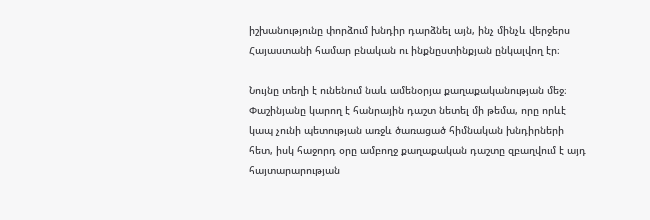իշխանությունը փորձում խնդիր դարձնել այն, ինչ մինչև վերջերս Հայաստանի համար բնական ու ինքնըստինքյան ընկալվող էր։

Նույնը տեղի է ունենում նաև ամենօրյա քաղաքականության մեջ։ Փաշինյանը կարող է հանրային դաշտ նետել մի թեմա, որը որևէ կապ չունի պետության առջև ծառացած հիմնական խնդիրների հետ, իսկ հաջորդ օրը ամբողջ քաղաքական դաշտը զբաղվում է այդ հայտարարության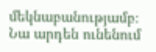մեկնաբանությամբ։ Նա արդեն ունենում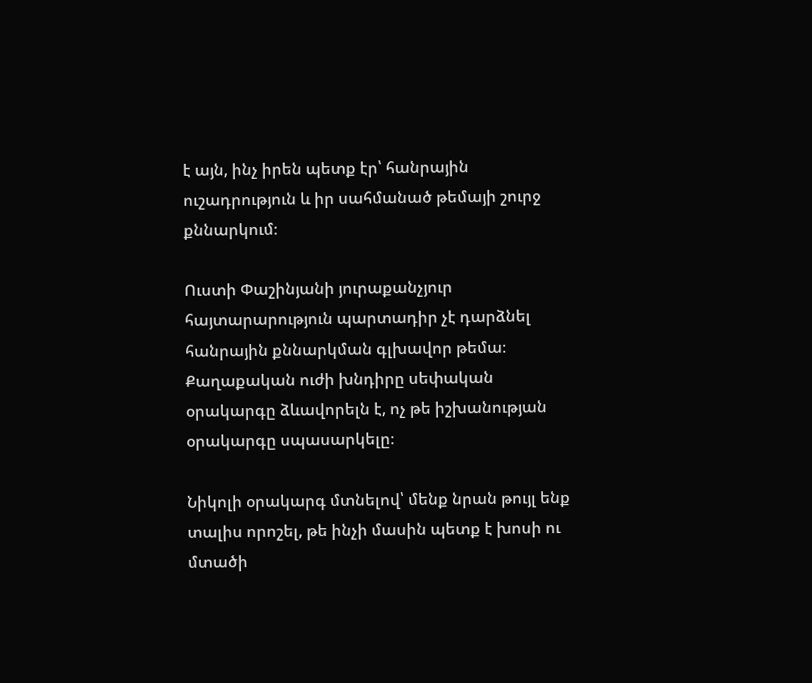է այն, ինչ իրեն պետք էր՝ հանրային ուշադրություն և իր սահմանած թեմայի շուրջ քննարկում։

Ուստի Փաշինյանի յուրաքանչյուր հայտարարություն պարտադիր չէ դարձնել հանրային քննարկման գլխավոր թեմա։ Քաղաքական ուժի խնդիրը սեփական օրակարգը ձևավորելն է, ոչ թե իշխանության օրակարգը սպասարկելը։

Նիկոլի օրակարգ մտնելով՝ մենք նրան թույլ ենք տալիս որոշել, թե ինչի մասին պետք է խոսի ու մտածի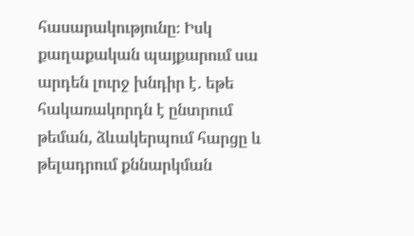հասարակությունը։ Իսկ քաղաքական պայքարում սա արդեն լուրջ խնդիր է․ եթե հակառակորդն է ընտրում թեման, ձևակերպում հարցը և թելադրում քննարկման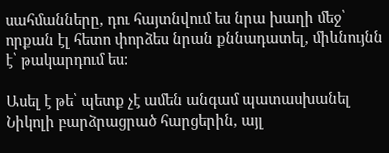սահմանները, դու հայտնվում ես նրա խաղի մեջ՝ որքան էլ հետո փորձես նրան քննադատել, միևնույնն է՝ թակարդում ես:

Ասել է թե՝ պետք չէ ամեն անգամ պատասխանել Նիկոլի բարձրացրած հարցերին, այլ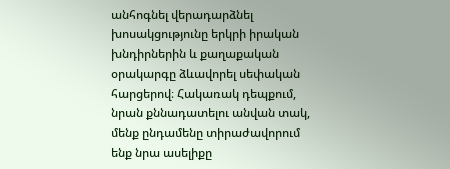անհոգնել վերադարձնել խոսակցությունը երկրի իրական խնդիրներին և քաղաքական օրակարգը ձևավորել սեփական հարցերով։ Հակառակ դեպքում, նրան քննադատելու անվան տակ, մենք ընդամենը տիրաժավորում ենք նրա ասելիքը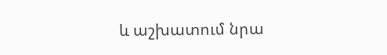և աշխատում նրա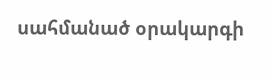սահմանած օրակարգի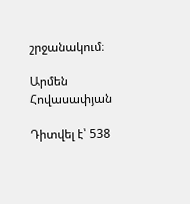շրջանակում։

Արմեն Հովասափյան

Դիտվել է՝ 538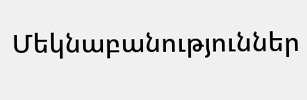Մեկնաբանություններ